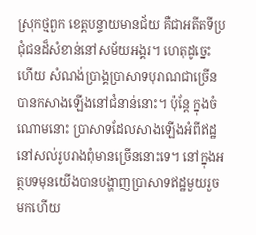ស្រុកថ្មពួក ខេត្តបន្ទាយមានជ័យ គឺជាអតីតទីប្រជុំជនដ៏សំខាន់នៅសម័យអង្គរ។ ហេតុដូច្នេះហើយ សំណង់ប្រាង្គប្រាសាទបុរាណជាច្រើនបានកសាងឡើងនៅជំនាន់នោះ។ ប៉ុន្តែ ក្នុងចំណោមនោះ ប្រាសាទដែលសាងឡើងអំពីឥដ្ឋនៅសល់រូបរាងពុំមានច្រើននោះទេ។ នៅក្នុងអត្ថបទមុនយើងបានបង្ហាញប្រាសាទឥដ្ឋមួយរួចមកហើយ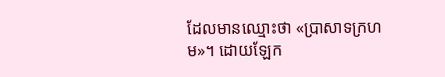ដែលមានឈ្មោះថា «ប្រាសាទក្រហម»។ ដោយឡែក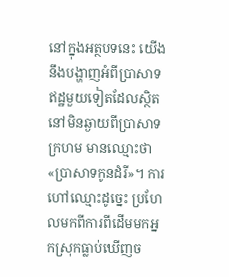នៅក្នុងអត្ថបទនេះ យើងនឹងបង្ហាញអំពីប្រាសាទឥដ្ឋមួយទៀតដែលស្ថិតនៅមិនឆ្ងាយពីប្រាសាទក្រហម មានឈ្មោះថា «ប្រាសាទកូនដំរី»។ ការហៅឈ្មោះដូច្នេះ ប្រហែលមកពីការពីដើមមកអ្នកស្រុកធ្លាប់ឃើញច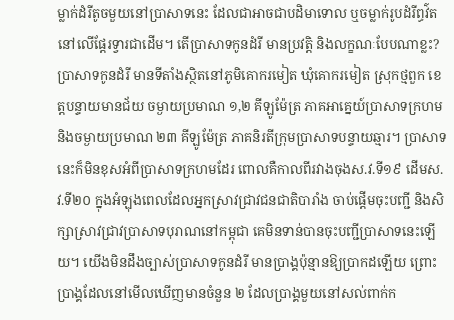ម្លាក់ដំរីតូចមួយនៅប្រាសាទនេះ ដែលជាអាចជាបដិមាទោល ឬចម្លាក់រូបដំរីព្ធវ៌តនៅលើផ្តែរទ្វារជាដើម។ តើប្រាសាទកូនដំរី មានប្រវត្តិ និងលក្ខណៈបែបណាខ្លះ?
ប្រាសាទកូនដំរី មានទីតាំងស្ថិតនៅភូមិគោករមៀត ឃុំគោករមៀត ស្រុកថ្មពួក ខេត្តបន្ទាយមានជ័យ ចម្ងាយប្រមាណ ១,២ គីឡូម៉ែត្រ ភាគអាគ្នេយ៍ប្រាសាទក្រហម និងចម្ងាយប្រមាណ ២៣ គីឡូម៉ែត្រ ភាគនិរតីក្រុមប្រាសាទបន្ទាយឆ្មារ។ ប្រាសាទនេះក៏មិនខុសអំពីប្រាសាទក្រហមដែរ ពោលគឺកាលពីរវាងចុងស.វ.ទី១៩ ដើមស.វ.ទី២០ ក្នុងអំឡុងពេលដែលអ្នកស្រាវជ្រាវជនជាតិបារាំង ចាប់ផ្តើមចុះបញ្ជី និងសិក្សាស្រាវជ្រាវប្រាសាទបុរាណនៅកម្ពុជា គេមិនទាន់បានចុះបញ្ជីប្រាសាទនេះឡើយ។ យើងមិនដឹងច្បាស់ប្រាសាទកូនដំរី មានប្រាង្គប៉ុន្មានឱ្យប្រាកដឡើយ ព្រោះប្រាង្គដែលនៅមើលឃើញមានចំនួន ២ ដែលប្រាង្គមួយនៅសល់ពាក់ក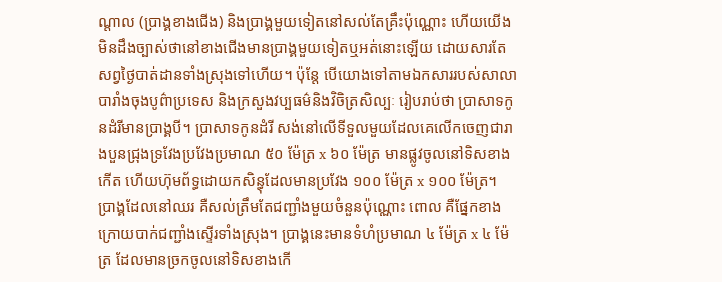ណ្តាល (ប្រាង្គខាងជើង) និងប្រាង្គមួយទៀតនៅសល់តែគ្រឹះប៉ុណ្ណោះ ហើយយើងមិនដឹងច្បាស់ថានៅខាងជើងមានប្រាង្គមួយទៀតឬអត់នោះឡើយ ដោយសារតែសព្វថ្ងៃបាត់ដានទាំងស្រុងទៅហើយ។ ប៉ុន្តែ បើយោងទៅតាមឯកសាររបស់សាលាបារាំងចុងបូព៌ាប្រទេស និងក្រសួងវប្បធម៌និងវិចិត្រសិល្បៈ រៀបរាប់ថា ប្រាសាទកូនដំរីមានប្រាង្គបី។ ប្រាសាទកូនដំរី សង់នៅលើទីទួលមួយដែលគេលើកចេញជារាងបួនជ្រុងទ្រវែងប្រវែងប្រមាណ ៥០ ម៉ែត្រ x ៦០ ម៉ែត្រ មានផ្លូវចូលនៅទិសខាងកើត ហើយហ៊ុមព័ទ្ធដោយកសិន្ធុដែលមានប្រវែង ១០០ ម៉ែត្រ x ១០០ ម៉ែត្រ។ ប្រាង្គដែលនៅឈរ គឺសល់ត្រឹមតែជញ្ជាំងមួយចំនួនប៉ុណ្ណោះ ពោល គឺផ្នែកខាងក្រោយបាក់ជញ្ជាំងស្ទើរទាំងស្រុង។ ប្រាង្គនេះមានទំហំប្រមាណ ៤ ម៉ែត្រ x ៤ ម៉ែត្រ ដែលមានច្រកចូលនៅទិសខាងកើ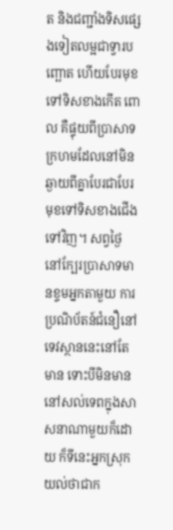ត និងជញ្ជាំងទិសផ្សេងទៀតលម្អជាទ្វារបញ្ឆោត ហើយបែរមុខទៅទិសខាងកើត ពោល គឺផ្ទុយពីប្រាសាទក្រហមដែលនៅមិនឆ្ងាយពីគ្នាបែរជាបែរមុខទៅទិសខាងជើងទៅវិញ។ សព្វថ្ងៃ នៅក្បែរប្រាសាទមានខ្ទមអ្នកតាមួយ ការប្រណិប័តន៍ជំនឿនៅទេវស្ថាននេះនៅតែមាន ទោះបីមិនមាននៅសល់ទេពក្នុងសាសនាណាមួយក៏ដោយ ក៏ទីនេះអ្នកស្រុកយល់ថាជាក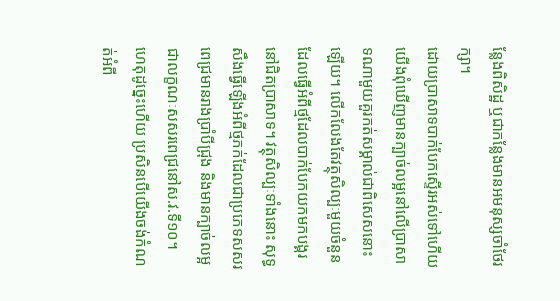ន្លែងពិសិដ្ឋ ឬជាកន្លែងមានអមនុស្សចាំថែរក្សា។
ដោយប្រាសាទបាក់បែកស្ទើរអស់ទៅហើយ យើងពុំឃើញមានក្បាច់លម្អនៅលើប្រាសាទណាមួយគួរកត់សម្គាល់ជាពិសេសនោះឡើយ។ លើកលែងតែវត្ថុសិល្បៈមួយចំនួនដែលធ្វើអំពីថ្មដែលបាក់បែកយកមកបង្គរនៅជិតប្រាសាទ។ វត្ថុសិល្បៈទាំងនោះ សុទ្ធសឹងធ្វើឡើងអំពីថ្មភក់ដែលជាប្រភេទសសរពេជ្រមានរាងប្រាំបីជ្រុង និងមានក្បាច់លម្អជាលក្ខណៈសសរពេជ្រនៅស.វ.ទី១០។ ហេតុដូច្នេះហើយ ប្រសិនបើយើងចង់កំណត់អំពី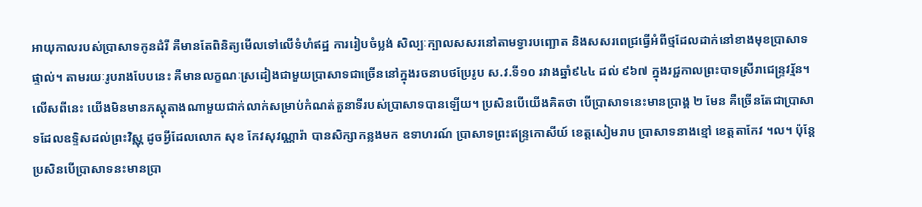អាយុកាលរបស់ប្រាសាទកូនដំរី គឺមានតែពិនិត្យមើលទៅលើទំហំឥដ្ឋ ការរៀបចំប្លង់ សិល្បៈក្បាលសសរនៅតាមទ្វារបញ្ឆោត និងសសរពេជ្រធ្វើអំពីថ្មដែលដាក់នៅខាងមុខប្រាសាទផ្ទាល់។ តាមរយៈរូបរាងបែបនេះ គឺមានលក្ខណៈស្រដៀងជាមួយប្រាសាទជាច្រើននៅក្នុងរចនាបថប្រែរូប ស.វ.ទី១០ រវាងឆ្នាំ៩៤៤ ដល់ ៩៦៧ ក្នុងរជ្ជកាលព្រះបាទស្រីរាជេន្រ្ទវរ្ម័ន។ លើសពីនេះ យើងមិនមានភស្តុតាងណាមួយជាក់លាក់សម្រាប់កំណត់តួនាទីរបស់ប្រាសាទបានឡើយ។ ប្រសិនបើយើងគិតថា បើប្រាសាទនេះមានប្រាង្គ ២ មែន គឺច្រើនតែជាប្រាសាទដែលឧទ្ទិសដល់ព្រះវិស្ណុ ដូចអ្វីដែលលោក សុខ កែវសុវណ្ណារ៉ា បានសិក្សាកន្លងមក ឧទាហរណ៍ ប្រាសាទព្រះឥន្រ្ទកោសីយ៍ ខេត្តសៀមរាប ប្រាសាទនាងខ្មៅ ខេត្តតាកែវ ។ល។ ប៉ុន្តែ ប្រសិនបើប្រាសាទនះមានប្រា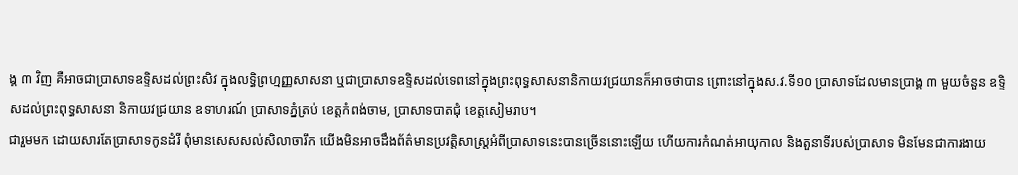ង្គ ៣ វិញ គឺអាចជាប្រាសាទឧទ្ទិសដល់ព្រះសិវ ក្នុងលទ្ធិព្រហ្មញ្ញសាសនា ឬជាប្រាសាទឧទ្ទិសដល់ទេពនៅក្នុងព្រះពុទ្ធសាសនានិកាយវជ្រយានក៏អាចថាបាន ព្រោះនៅក្នុងស.វ.ទី១០ ប្រាសាទដែលមានប្រាង្គ ៣ មួយចំនួន ឧទ្ទិសដល់ព្រះពុទ្ធសាសនា និកាយវជ្រយាន ឧទាហរណ៍ ប្រាសាទភ្នំត្រប់ ខេត្តកំពង់ចាម, ប្រាសាទបាតជុំ ខេត្តសៀមរាប។
ជារួមមក ដោយសារតែប្រាសាទកូនដំរី ពុំមានសេសសល់សិលាចារឹក យើងមិនអាចដឹងព័ត៌មានប្រវត្តិសាស្រ្តអំពីប្រាសាទនេះបានច្រើននោះឡើយ ហើយការកំណត់អាយុកាល និងតួនាទីរបស់ប្រាសាទ មិនមែនជាការងាយ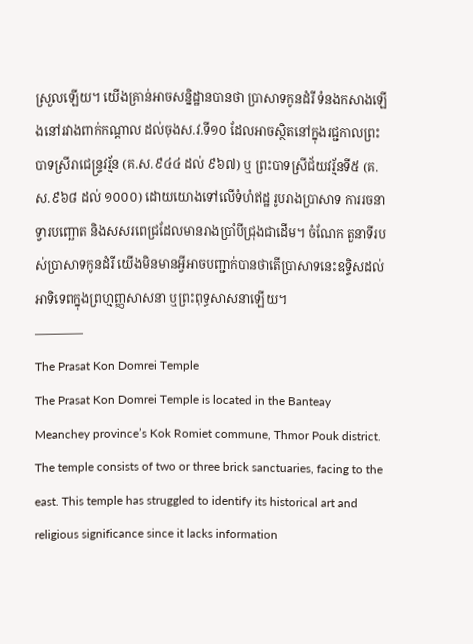ស្រួលឡើយ។ យើងគ្រាន់អាចសន្និដ្ឋានបានថា ប្រាសាទកូនដំរី ទំនងកសាងឡើងនៅរវាងពាក់កណ្តាល ដល់ចុងស.វ.ទី១០ ដែលអាចស្ថិតនៅក្នុងរជ្ជកាលព្រះបាទស្រីរាជេន្រ្ទវរ្ម័ន (គ.ស.៩៤៤ ដល់ ៩៦៧) ឬ ព្រះបាទស្រីជ័យវរ្ម័នទី៥ (គ.ស.៩៦៨ ដល់ ១០០០) ដោយយោងទៅលើទំហំឥដ្ឋ រូបរាងប្រាសាទ ការរចនាទ្វារបញ្ឆោត និងសសរពេជ្រដែលមានរាងប្រាំបីជ្រុងជាដើម។ ចំណែក តួនាទីរបស់ប្រាសាទកូនដំរី យើងមិនមានអ្វីអាចបញ្ជាក់បានថាតើប្រាសាទនេះឧទ្ទិសដល់អាទិទេពក្នុងព្រហ្មញ្ញសាសនា ឬព្រះពុទ្ធសាសនាឡើយ។
————
The Prasat Kon Domrei Temple
The Prasat Kon Domrei Temple is located in the Banteay Meanchey province’s Kok Romiet commune, Thmor Pouk district. The temple consists of two or three brick sanctuaries, facing to the east. This temple has struggled to identify its historical art and religious significance since it lacks information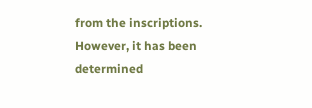from the inscriptions. However, it has been determined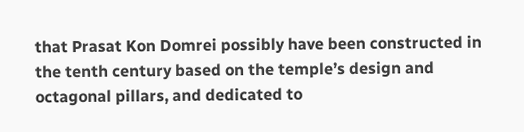that Prasat Kon Domrei possibly have been constructed in the tenth century based on the temple’s design and octagonal pillars, and dedicated to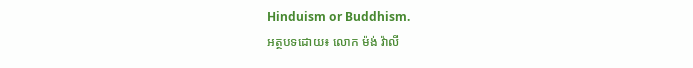Hinduism or Buddhism.
អត្ថបទដោយ៖ លោក ម៉ង់ វ៉ាលី